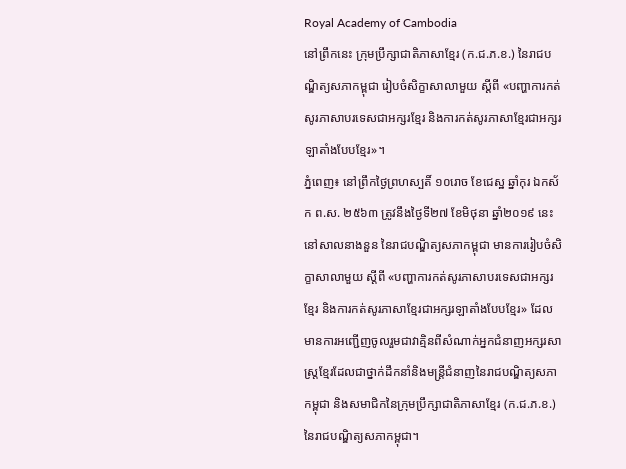Royal Academy of Cambodia
នៅព្រឹកនេះ ក្រុមប្រឹក្សាជាតិភាសាខ្មែរ (ក.ជ.ភ.ខ.) នៃរាជបណ្ឌិត្យសភាកម្ពុជា រៀបចំសិក្ខាសាលាមួយ ស្ដីពី «បញ្ហាការកត់សូរភាសាបរទេសជាអក្សរខ្មែរ និងការកត់សូរភាសាខ្មែរជាអក្សរឡាតាំងបែបខ្មែរ»។
ភ្នំពេញ៖ នៅព្រឹកថ្ងៃព្រហស្បតិ៍ ១០រោច ខែជេស្ឋ ឆ្នាំកុរ ឯកស័ក ព.ស. ២៥៦៣ ត្រូវនឹងថ្ងៃទី២៧ ខែមិថុនា ឆ្នាំ២០១៩ នេះ នៅសាលនាងនួន នៃរាជបណ្ឌិត្យសភាកម្ពុជា មានការរៀបចំសិក្ខាសាលាមួយ ស្ដីពី «បញ្ហាការកត់សូរភាសាបរទេសជាអក្សរខ្មែរ និងការកត់សូរភាសាខ្មែរជាអក្សរឡាតាំងបែបខ្មែរ» ដែលមានការអញ្ជើញចូលរួមជាវាគ្មិនពីសំណាក់អ្នកជំនាញអក្សរសាស្ត្រខ្មែរដែលជាថ្នាក់ដឹកនាំនិងមន្ត្រីជំនាញនៃរាជបណ្ឌិត្យសភាកម្ពុជា និងសមាជិកនៃក្រុមប្រឹក្សាជាតិភាសាខ្មែរ (ក.ជ.ភ.ខ.) នៃរាជបណ្ឌិត្យសភាកម្ពុជា។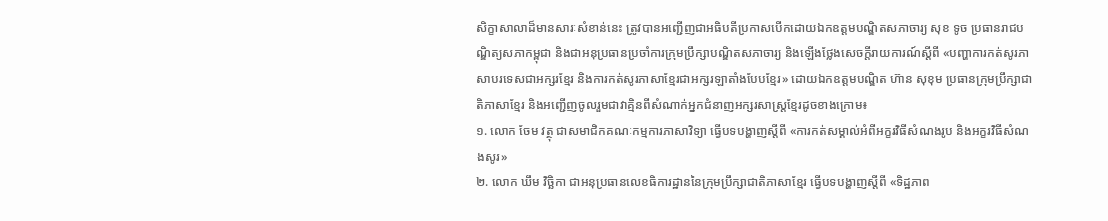សិក្ខាសាលាដ៏មានសារៈសំខាន់នេះ ត្រូវបានអញ្ជើញជាអធិបតីប្រកាសបើកដោយឯកឧត្ដមបណ្ឌិតសភាចារ្យ សុខ ទូច ប្រធានរាជបណ្ឌិត្យសភាកម្ពុជា និងជាអនុប្រធានប្រចាំការក្រុមប្រឹក្សាបណ្ឌិតសភាចារ្យ និងឡើងថ្លែងសេចក្ដីរាយការណ៍ស្ដីពី «បញ្ហាការកត់សូរភាសាបរទេសជាអក្សរខ្មែរ និងការកត់សូរភាសាខ្មែរជាអក្សរឡាតាំងបែបខ្មែរ» ដោយឯកឧត្ដមបណ្ឌិត ហ៊ាន សុខុម ប្រធានក្រុមប្រឹក្សាជាតិភាសាខ្មែរ និងអញ្ជើញចូលរួមជាវាគ្មិនពីសំណាក់អ្នកជំនាញអក្សរសាស្ត្រខ្មែរដូចខាងក្រោម៖
១. លោក ចែម វត្ថុ ជាសមាជិកគណៈកម្មការភាសាវិទ្យា ធ្វើបទបង្ហាញស្ដីពី «ការកត់សម្គាល់អំពីអក្ខរវិធីសំណងរូប និងអក្ខរវិធីសំណងសូរ»
២. លោក ឃឹម វិច្ឆិកា ជាអនុប្រធានលេខធិការដ្ឋាននៃក្រុមប្រឹក្សាជាតិភាសាខ្មែរ ធ្វើបទបង្ហាញស្ដីពី «ទិដ្ឋភាព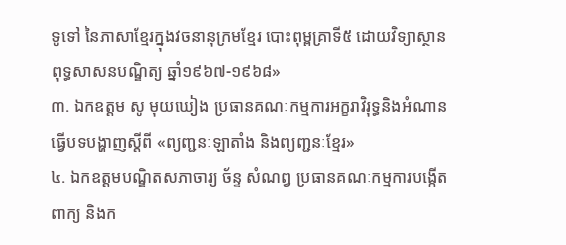ទូទៅ នៃភាសាខ្មែរក្នុងវចនានុក្រមខ្មែរ បោះពុម្ពគ្រាទី៥ ដោយវិទ្យាស្ថានពុទ្ធសាសនបណ្ឌិត្យ ឆ្នាំ១៩៦៧-១៩៦៨»
៣. ឯកឧត្ដម សូ មុយឃៀង ប្រធានគណៈកម្មការអក្ខរាវិរុទ្ធនិងអំណាន ធ្វើបទបង្ហាញស្ដីពី «ព្យញ្ជនៈឡាតាំង និងព្យញ្ជនៈខ្មែរ»
៤. ឯកឧត្ដមបណ្ឌិតសភាចារ្យ ច័ន្ទ សំណព្វ ប្រធានគណៈកម្មការបង្កើតពាក្យ និងក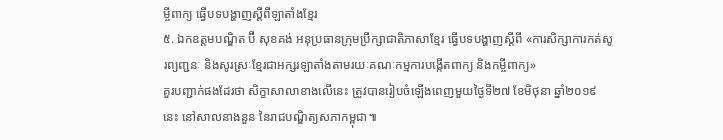ម្ចីពាក្យ ធ្វើបទបង្ហាញស្ដីពីឡាតាំងខ្មែរ
៥. ឯកឧត្ដមបណ្ឌិត ប៊ី សុខគង់ អនុប្រធានក្រុមប្រឹក្សាជាតិភាសាខ្មែរ ធ្វើបទបង្ហាញស្ដីពី «ការសិក្សាការកត់សូរព្យញ្ជនៈ និងសូរស្រៈខ្មែរជាអក្សរឡាតាំងតាមរយៈគណៈកម្មការបង្កើតពាក្យ និងកម្ចីពាក្យ»
គួរបញ្ជាក់ផងដែរថា សិក្ខាសាលាខាងលើនេះ ត្រូវបានរៀបចំឡើងពេញមួយថ្ងៃទី២៧ ខែមិថុនា ឆ្នាំ២០១៩ នេះ នៅសាលនាងនួន នៃរាជបណ្ឌិត្យសភាកម្ពុជា៕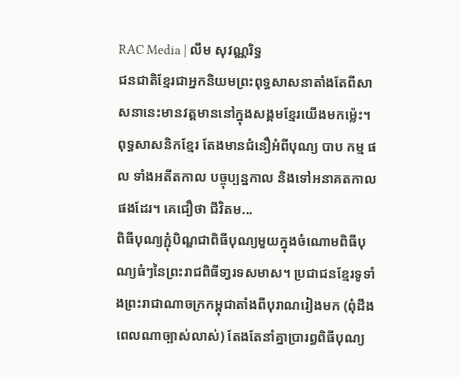RAC Media | លឹម សុវណ្ណរិទ្ធ
ជនជាតិខ្មែរជាអ្នកនិយមព្រះពុទ្ធសាសនាតាំងតែពីសាសនានេះមានវត្តមាននៅក្នុងសង្គមខ្មែរយើងមកម៉្លេះ។ ពុទ្ធសាសនិកខ្មែរ តែងមានជំនឿអំពីបុណ្យ បាប កម្ម ផល ទាំងអតីតកាល បច្ចុប្បន្នកាល និងទៅអនាគតកាលផងដែរ។ គេជឿថា ជីវិតម...
ពិធីបុណ្យភ្ជុំបិណ្ឌជាពិធីបុណ្យមួយក្នុងចំណោមពិធីបុណ្យធំៗនៃព្រះរាជពិធីទា្វរទសមាស។ ប្រជាជនខ្មែរទូទាំងព្រះរាជាណាចក្រកម្ពុជាតាំងពីបុរាណរៀងមក (ពុំដឹងពេលណាច្បាស់លាស់) តែងតែនាំគ្នាប្រារព្ធពិធីបុណ្យ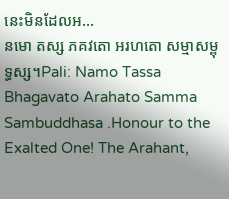នេះមិនដែលអ...
នមោ តស្ស ភគវតោ អរហតោ សម្មាសម្ពុទ្ធស្ស។Pali: Namo Tassa Bhagavato Arahato Samma Sambuddhasa .Honour to the Exalted One! The Arahant,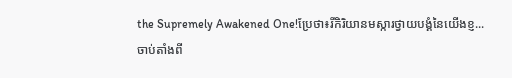the Supremely Awakened One!ប្រែថា៖រីកិរិយានមស្ការថ្វាយបង្គំនៃយើងខ្ញ...
ចាប់តាំងពី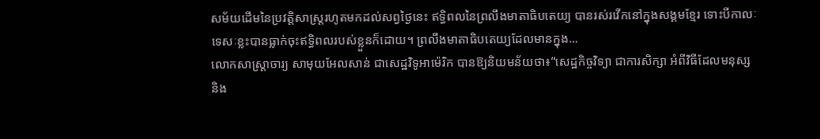សម័យដើមនៃប្រវត្តិសាស្ត្ររហូតមកដល់សព្វថ្ងៃនេះ ឥទ្ធិពលនៃព្រលឹងមាតាធិបតេយ្យ បានរស់រវើកនៅក្នុងសង្គមខ្មែរ ទោះបីកាលៈទេសៈខ្លះបានធ្លាក់ចុះឥទ្ធិពលរបស់ខ្លួនក៏ដោយ។ ព្រលឹងមាតាធិបតេយ្យដែលមានក្នុង...
លោកសាស្ដ្រាចារ្យ សាមុយអែលសាន់ ជាសេដ្ឋវិទូអាម៉េរិក បានឱ្យនិយមន័យថា៖“សេដ្ឋកិច្ចវិទ្យា ជាការសិក្សា អំពីវិធីដែលមនុស្ស និង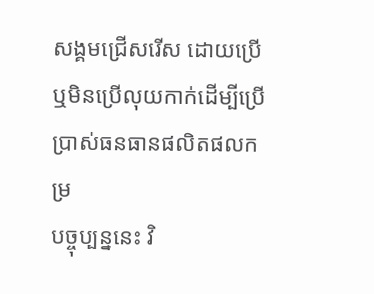សង្គមជ្រើសរើស ដោយប្រើ ឬមិនប្រើលុយកាក់ដើម្បីប្រើប្រាស់ធនធានផលិតផលកម្រ
បច្ចុប្បន្ននេះ វិ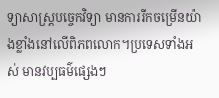ទ្យាសាស្ដ្របច្ចេកវិទ្យា មានការរីកចម្រើនយ៉ាងខ្លាំងនៅលើពិភពលោក។ប្រទេសទាំងអស់ មានវប្បធម៌ផ្សេងៗ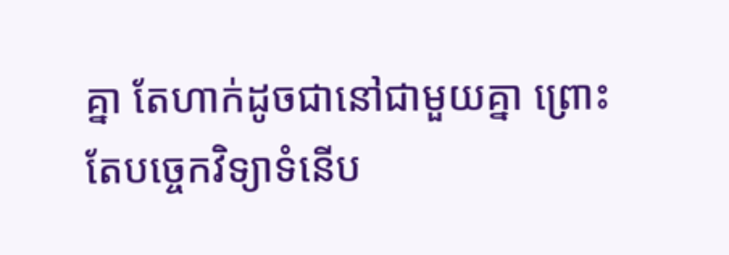គ្នា តែហាក់ដូចជានៅជាមួយគ្នា ព្រោះតែបច្ចេកវិទ្យាទំនើប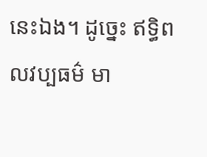នេះឯង។ ដូច្នេះ ឥទ្ធិពលវប្បធម៌ មា